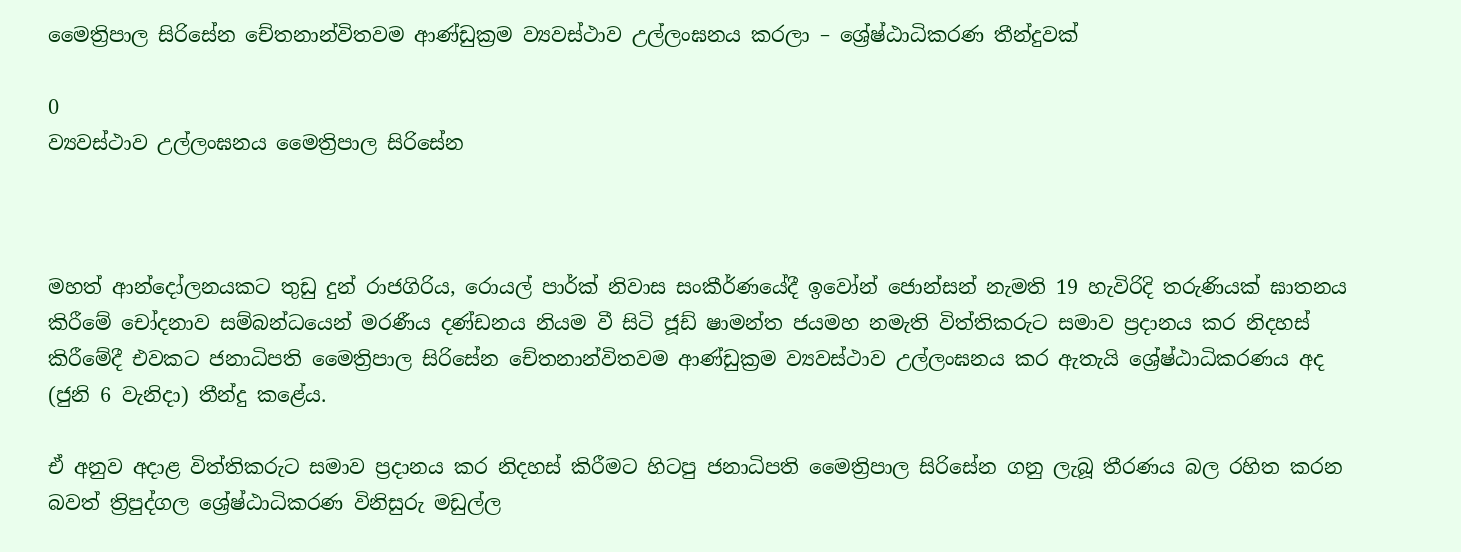මෛත්‍රිපාල සිරිසේන චේතනාන්විතවම ආණ්ඩුක්‍රම ව්‍යවස්ථාව උල්ලංඝනය කරලා – ශ්‍රේෂ්ඨාධිකරණ තීන්දුවක්

0
ව්‍යවස්ථාව උල්ලංඝනය මෛත්‍රිපාල සිරිසේන



මහත් ආන්දෝලනයකට තුඩු දුන් රාජගිරිය, රොයල් පාර්ක් නිවාස සංකීර්ණයේදී ඉවෝන් ජොන්සන් නැමති 19 හැවිරිදි තරුණියක් ඝාතනය කිරීමේ චෝදනාව සම්බන්ධයෙන් මරණීය දණ්ඩනය නියම වී සිටි ජූඩ් ෂාමන්ත ජයමහ නමැති විත්තිකරුට සමාව ප්‍රදානය කර නිදහස් කිරීමේදී එවකට ජනාධිපති මෛත්‍රිපාල සිරිසේන චේතනාන්විතවම ආණ්ඩුක්‍රම ව්‍යවස්ථාව උල්ලංඝනය කර ඇතැයි ශ්‍රේෂ්ඨාධිකරණය අද (ජුනි 6 වැනිදා) තීන්දු කළේය.

ඒ අනුව අදාළ විත්තිකරුට සමාව ප්‍රදානය කර නිදහස් කිරීමට හිටපු ජනාධිපති මෛත්‍රිපාල සිරිසේන ගනු ලැබූ තීරණය බල රහිත කරන බවත් ත්‍රිපුද්ගල ශ්‍රේෂ්ඨාධිකරණ විනිසුරු මඩුල්ල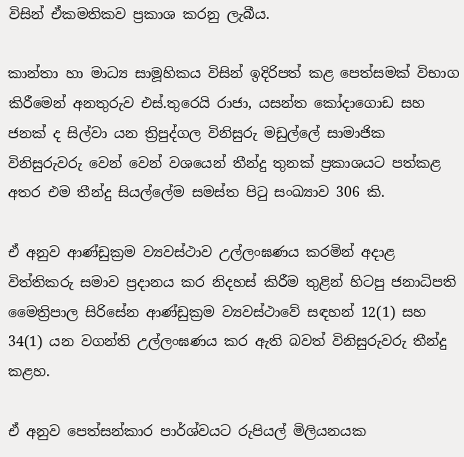විසින් ඒකමතිකව ප්‍රකාශ කරනු ලැබීය.

කාන්තා හා මාධ්‍ය සාමූහිකය විසින් ඉදිරිපත් කළ පෙත්සමක් විභාග කිරීමෙන් අනතුරුව එස්.තුරෙයි රාජා, යසන්ත කෝදාගොඩ සහ ජනක් ද සිල්වා යන ත්‍රිපුද්ගල විනිසුරු මඩුල්ලේ සාමාජික විනිසුරුවරු වෙන් වෙන් වශයෙන් තීන්දු තුනක් ප්‍රකාශයට පත්කළ අතර එම තීන්දු සියල්ලේම සමස්ත පිටු සංඛ්‍යාව 306 කි.

ඒ අනුව ආණ්ඩුක්‍රම ව්‍යවස්ථාව උල්ලංඝණය කරමින් අදාළ විත්තිකරු සමාව ප්‍රදානය කර නිදහස් කිරීම තුළින් හිටපු ජනාධිපති මෛත්‍රිපාල සිරිසේන ආණ්ඩුක්‍රම ව්‍යවස්ථාවේ සඳහන් 12(1) සහ 34(1) යන වගන්ති උල්ලංඝණය කර ඇති බවත් විනිසුරුවරු තීන්දු කළහ.

ඒ අනුව පෙත්සන්කාර පාර්ශ්වයට රුපියල් මිලියනයක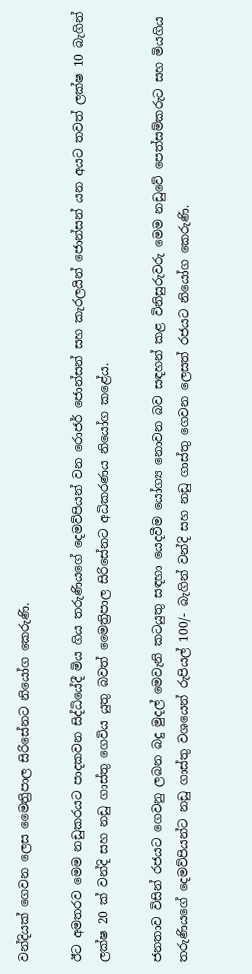වන්දියක් ගෙවන ලෙස මෛත්‍රිපාල සිරිසේනට නියෝග කෙරුණි.

ඊට අමතරව මෙම නඩුකරයට පාදකවන සිද්ධියේදී මිය ගිය තරුණියගේ දෙමව්පියන් වන රොජර් ජොන්සන් සහ කැරලයින් ජොන්සන් යන අයට තවත් ලක්ෂ 10 බැගින් ලක්ෂ 20 ක් වන්දි සහ නඩු ගාස්තු ගෙවිය යුතු බවත් මෛත්‍රිපාල සිරිසේනට අධිකරණය නියෝග කළේය.

ජනතාව විසින් රජයට ගෙවනු ලබන බදු මුදල් මෙවැනි කටයුතු සඳහා යෙදවීම යෝග්‍ය නොවන බව සඳහන් කළ විනිසුරුවරු මෙම නඩුවේ පෙත්සම්කරුට සහ මියගිය තරුණියගේ දෙමව්පියන්ට නඩු ගාස්තු වශයෙන් රුපියල් 100/- බැගින් වන්දි සහ නඩු ගාස්තු ගෙවන ලෙසත් රජයට නියෝග කෙරුණි.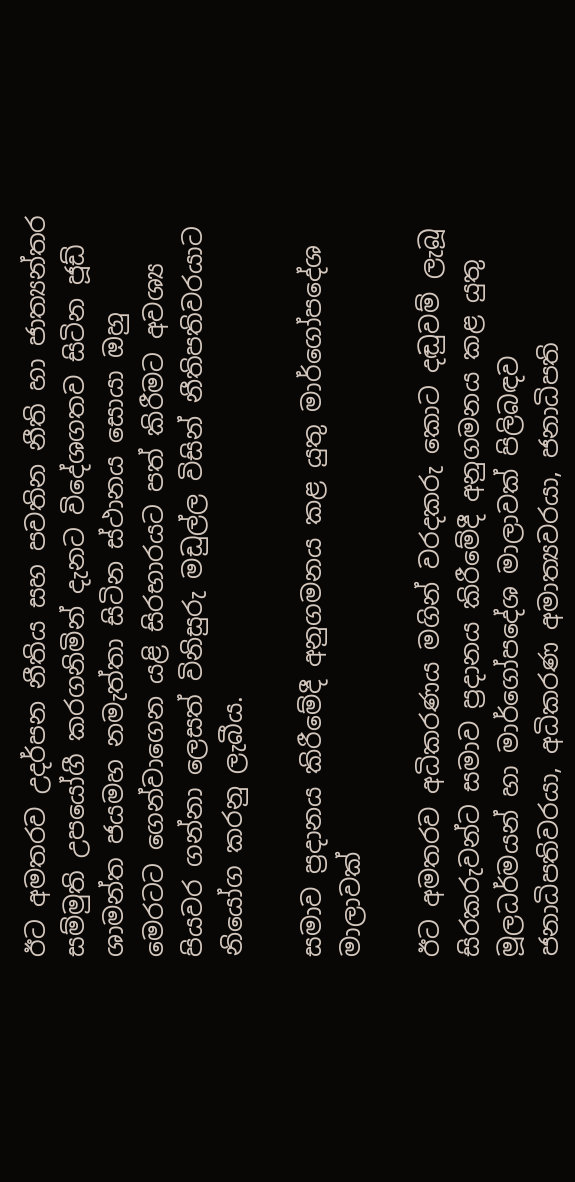ඊට අමතරව උදර්පන නීතිය සහ පවතින නීති හා ජාත්‍යන්තර සම්මුති උපයෝගී කරගනිමින් දැනට විදේශගතව සිටින ජූඩ් ශාමන්ත ජයමහ නමැත්තා සිටින ස්ථානය සොයා ඔහු මෙරටට ගෙන්වාගෙන යළි සිරභාරයට පත් කිරීමට අවශ්‍ය පියවර ගන්නා ලෙසත් විනිසුරු මඩුල්ල විසින් නීතිපතිවරයාට නියෝග කරනු ලැබීය.

සමාව ප්‍රදානය කිරීමේදී අනුගමනය කළ යුතු මාර්ගෝපදේශ මාලාවක්

ඊට අමතරව අධිකරණය මගින් වරදකරු කොට දඬුවම් ලැබූ සිරකරුවන්ට සමාව ප්‍රදානය කිරීමේදී අනුගමනය කළ යුතු මූලධර්මයන් හා මාර්ගෝපදේශ මාලාවක් පිලිබඳව ජනාධිපතිවරයා, අධිකරණ අමාත්‍යවරයා, ජනාධිපති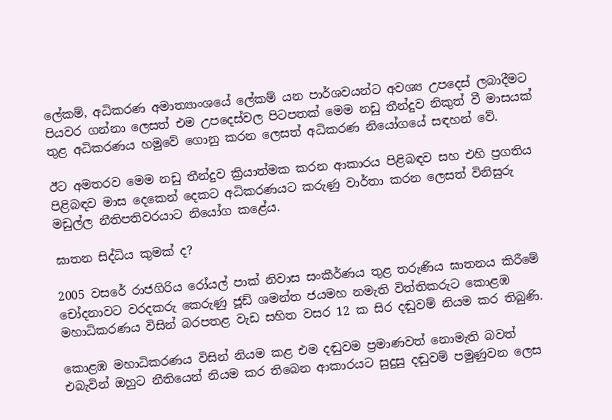ලේකම්, අධිකරණ අමාත්‍යාංශයේ ලේකම් යන පාර්ශවයන්ට අවශ්‍ය උපදෙස් ලබාදීමට පියවර ගන්නා ලෙසත් එම උපදෙස්වල පිටපතක් මෙම නඩු තීන්දුව නිකුත් වී මාසයක් තුළ අධිකරණය හමුවේ ගොනු කරන ලෙසත් අධිකරණ නියෝගයේ සඳහන් වේ.

ඊට අමතරව මෙම නඩු තීන්දුව ක්‍රියාත්මක කරන ආකාරය පිළිබඳව සහ එහි ප්‍රගතිය පිළිබඳව මාස දෙකෙන් දෙකට අධිකරණයට කරුණු වාර්තා කරන ලෙසත් විනිසුරු මඩුල්ල නීතිපතිවරයාට නියෝග කළේය.

ඝාතන සිද්ධිය කුමක් ද?

2005 වසරේ රාජගිරිය රෝයල් පාක් නිවාස සංකීර්ණය තුළ තරුණිය ඝාතනය කිරීමේ චෝදනාවට වරදකරු කෙරුණු ජූඩ් ශමන්ත ජයමහ නමැති විත්තිකරුට කොළඹ මහාධිකරණය විසින් බරපතළ වැඩ සහිත වසර 12 ක සිර දඬුවම් නියම කර තිබුණි.

කොළඹ මහාධිකරණය විසින් නියම කළ එම දඬුවම ප්‍රමාණවත් නොමැති බවත් එබැවින් ඔහුට නීතියෙන් නියම කර තිබෙන ආකාරයට සුදුසු දඬුවම් පමුණුවන ලෙස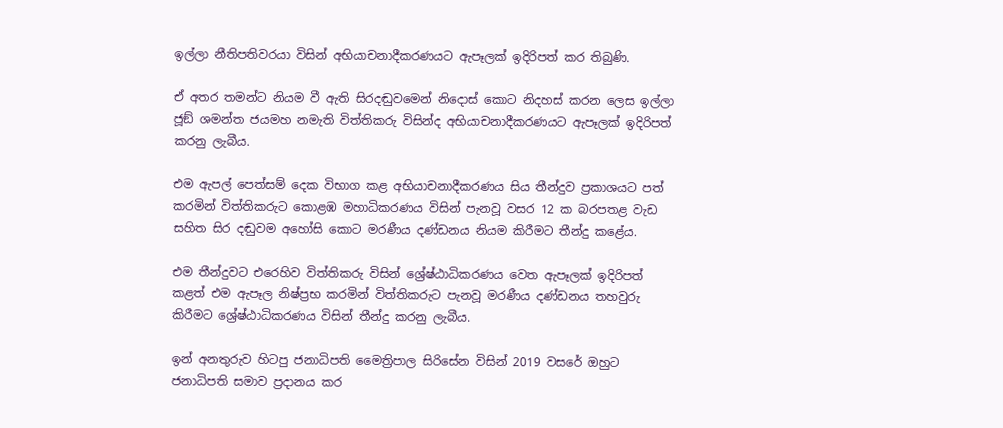ඉල්ලා නීතිපතිවරයා විසින් අභියාචනාදීකරණයට ඇපෑලක් ඉදිරිපත් කර තිබුණි.

ඒ අතර තමන්ට නියම වී ඇති සිරදඬුවමෙන් නිදොස් කොට නිදහස් කරන ලෙස ඉල්ලා ජූඞ් ශමන්ත ජයමහ නමැති විත්තිකරු විසින්ද අභියාචනාදීකරණයට ඇපෑලක් ඉදිරිපත් කරනු ලැබීය.

එම ඇපල් පෙත්සම් දෙක විභාග කළ අභියාචනාදීකරණය සිය තීන්දුව ප්‍රකාශයට පත් කරමින් විත්තිකරුට කොළඹ මහාධිකරණය විසින් පැනවූ වසර 12 ක බරපතළ වැඩ සහිත සිර දඬුවම අහෝසි කොට මරණීය දණ්ඩනය නියම කිරීමට තීන්දු කළේය.

එම තීන්දුවට එරෙහිව විත්තිකරු විසින් ශ්‍රේෂ්ඨාධිකරණය වෙත ඇපෑලක් ඉදිරිපත් කළත් එම ඇපෑල නිෂ්ප්‍රභ කරමින් විත්තිකරුට පැනවූ මරණීය දණ්ඩනය තහවුරු කිරීමට ශ්‍රේෂ්ඨාධිකරණය විසින් තීන්දු කරනු ලැබීය.

ඉන් අනතුරුව හිටපු ජනාධිපති මෛත්‍රිපාල සිරිසේන විසින් 2019 වසරේ ඔහුට ජනාධිපති සමාව ප්‍රදානය කර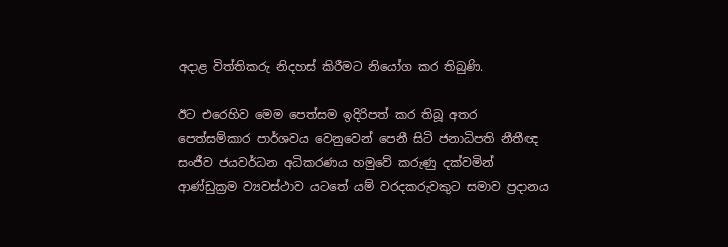අදාළ විත්තිකරු නිදහස් කිරීමට නියෝග කර තිබුණි.

ඊට එරෙහිව මෙම පෙත්සම ඉදිරිපත් කර තිබූ අතර පෙත්සම්කාර පාර්ශවය වෙනුවෙන් පෙනී සිටි ජනාධිපති නීතීඥ සංජීව ජයවර්ධන අධිකරණය හමුවේ කරුණු දක්වමින් ආණ්ඩුක්‍රම ව්‍යවස්ථාව යටතේ යම් වරදකරුවකුට සමාව ප්‍රදානය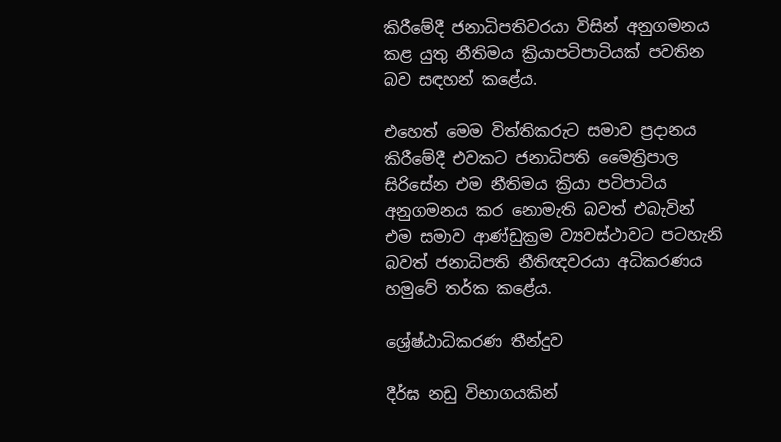කිරීමේදී ජනාධිපතිවරයා විසින් අනුගමනය කළ යුතු නීතිමය ක්‍රියාපටිපාටියක් පවතින බව සඳහන් කළේය.

එහෙත් මෙම විත්තිකරුට සමාව ප්‍රදානය කිරීමේදී එවකට ජනාධිපති මෛත්‍රිපාල සිරිසේන එම නීතිමය ක්‍රියා පටිපාටිය අනුගමනය කර නොමැති බවත් එබැවින් එම සමාව ආණ්ඩුක්‍රම ව්‍යවස්ථාවට පටහැනි බවත් ජනාධිපති නීතිඥවරයා අධිකරණය හමුවේ තර්ක කළේය.

ශ්‍රේෂ්ඨාධිකරණ තීන්දුව

දීර්ඝ නඩු විභාගයකින්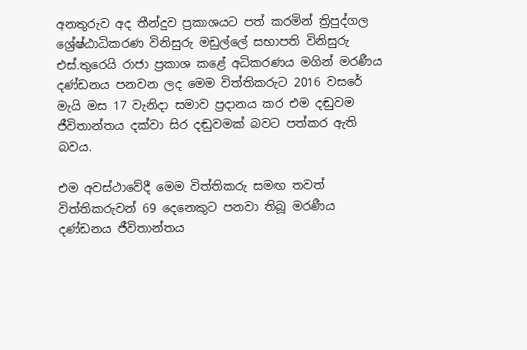අනතුරුව අද තීන්දුව ප්‍රකාශයට පත් කරමින් ත්‍රිපුද්ගල ශ්‍රේෂ්ඨාධිකරණ විනිසුරු මඩුල්ලේ සභාපති විනිසුරු එස්.තුරෙයි රාජා ප්‍රකාශ කළේ අධිකරණය මගින් මරණීය දණ්ඩනය පනවන ලද මෙම විත්තිකරුට 2016 වසරේ මැයි මස 17 වැනිදා සමාව ප්‍රදානය කර එම දඬුවම ජීවිතාන්තය දක්වා සිර දඬුවමක් බවට පත්කර ඇති බවය.

එම අවස්ථාවේදී මෙම විත්තිකරු සමඟ තවත් විත්තිකරුවන් 69 දෙනෙකුට පනවා තිබූ මරණීය දණ්ඩනය ජීවිතාන්තය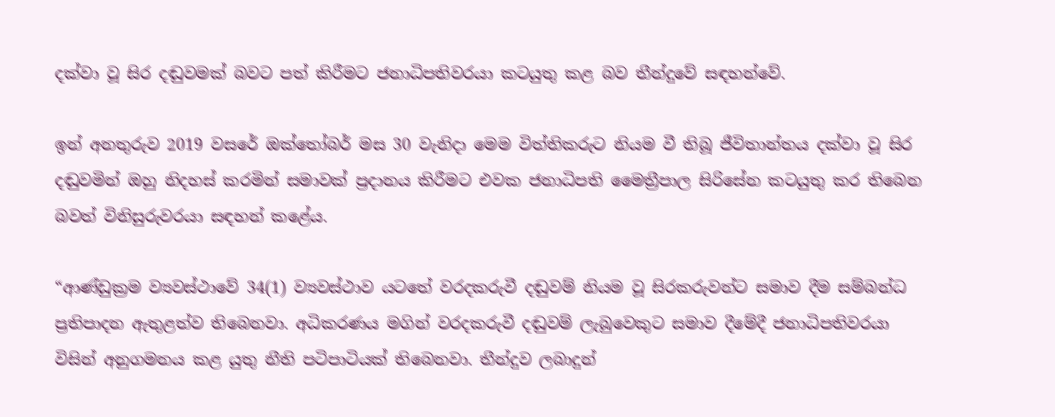දක්වා වූ සිර දඬුවමක් බවට පත් කිරීමට ජනාධිපතිවරයා කටයුතු කළ බව තීන්දුවේ සඳහන්වේ.

ඉන් අනතුරුව 2019 වසරේ ඔක්තෝබර් මස 30 වැනිදා මෙම විත්තිකරුට නියම වී තිබූ ජීවිතාන්තය දක්වා වූ සිර දඬුවමින් ඔහු නිදහස් කරමින් සමාවක් ප්‍රදානය කිරීමට එවක ජනාධිපති මෛත්‍රීපාල සිරිසේන කටයුතු කර තිබෙන බවත් විනිසුරුවරයා සඳහන් කළේය.

“ආණ්ඩුක්‍රම ව්‍යවස්ථාවේ 34(1) ව්‍යවස්ථාව යටතේ වරදකරුවී දඬුවම් නියම වූ සිරකරුවන්ට සමාව දීම සම්බන්ධ ප්‍රතිපාදන ඇතුළත්ව තිබෙනවා. අධිකරණය මගින් වරදකරුවී දඬුවම් ලැබුවෙකුට සමාව දීමේදී ජනාධිපතිවරයා විසින් අනුගමනය කළ යුතු නීති පටිපාටියක් තිබෙනවා. තීන්දුව ලබාදුන්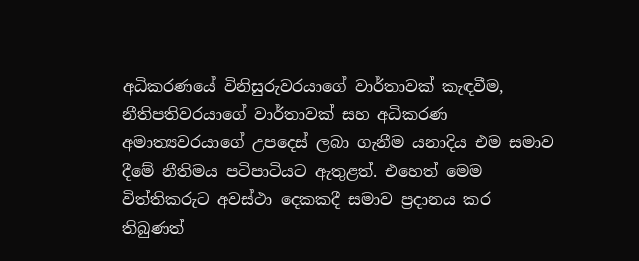අධිකරණයේ විනිසුරුවරයාගේ වාර්තාවක් කැඳවීම, නීතිපතිවරයාගේ වාර්තාවක් සහ අධිකරණ අමාත්‍යවරයාගේ උපදෙස් ලබා ගැනීම යනාදිය එම සමාව දීමේ නීතිමය පටිපාටියට ඇතුළත්. එහෙත් මෙම විත්තිකරුට අවස්ථා දෙකකදී සමාව ප්‍රදානය කර තිබුණත්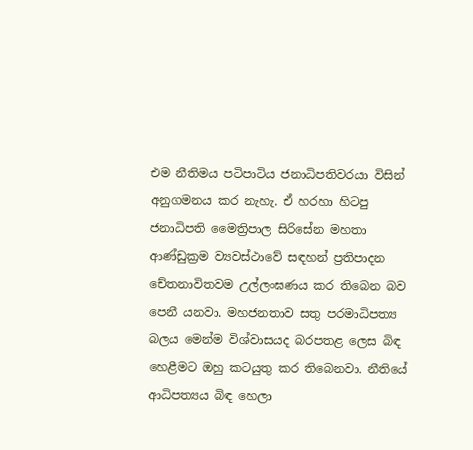එම නීතිමය පටිපාටිය ජනාධිපතිවරයා විසින් අනුගමනය කර නැහැ. ඒ හරහා හිටපු ජනාධිපති මෛත්‍රිපාල සිරිසේන මහතා ආණ්ඩුක්‍රම ව්‍යවස්ථාවේ සඳහන් ප්‍රතිපාදන චේතනාවිතවම උල්ලංඝණය කර තිබෙන බව පෙනී යනවා. මහජනතාව සතු පරමාධිපත්‍ය බලය මෙන්ම විශ්වාසයද බරපතළ ලෙස බිඳ හෙළීමට ඔහු කටයුතු කර තිබෙනවා. නීතියේ ආධිපත්‍යය බිඳ හෙලා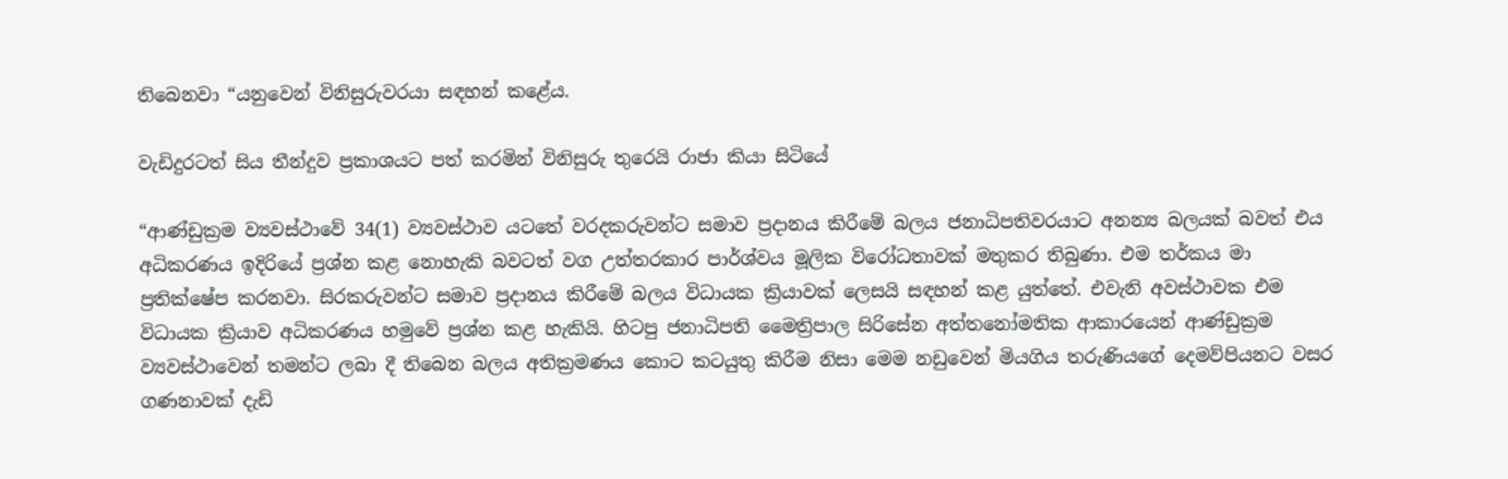තිබෙනවා “යනුවෙන් විනිසුරුවරයා සඳහන් කළේය.

වැඩිදුරටත් සිය තීන්දුව ප්‍රකාශයට පත් කරමින් විනිසුරු තුරෙයි රාජා කියා සිටියේ

“ආණ්ඩුක්‍රම ව්‍යවස්ථාවේ 34(1) ව්‍යවස්ථාව යටතේ වරදකරුවන්ට සමාව ප්‍රදානය කිරීමේ බලය ජනාධිපතිවරයාට අනන්‍ය බලයක් බවත් එය අධිකරණය ඉදිරියේ ප්‍රශ්න කළ නොහැකි බවටත් වග උත්තරකාර පාර්ශ්වය මූලික විරෝධතාවක් මතුකර තිබුණා. එම තර්කය මා ප්‍රතික්ෂේප කරනවා. සිරකරුවන්ට සමාව ප්‍රදානය කිරීමේ බලය විධායක ක්‍රියාවක් ලෙසයි සඳහන් කළ යුත්තේ. එවැනි අවස්ථාවක එම විධායක ක්‍රියාව අධිකරණය හමුවේ ප්‍රශ්න කළ හැකියි. හිටපු ජනාධිපති මෛත්‍රිපාල සිරිසේන අත්තනෝමතික ආකාරයෙන් ආණ්ඩුක්‍රම ව්‍යවස්ථාවෙන් තමන්ට ලබා දී තිබෙන බලය අතික්‍රමණය කොට කටයුතු කිරීම නිසා මෙම නඩුවෙන් මියගිය තරුණියගේ දෙමව්පියනට වසර ගණනාවක් දැඩි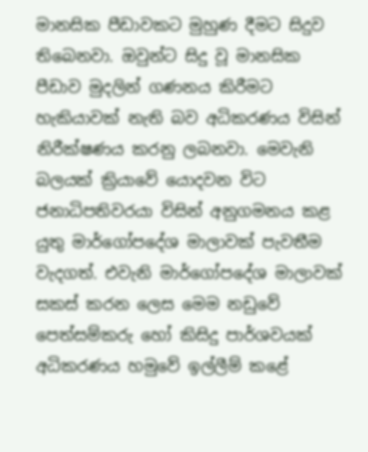මානසික පීඩාවකට මුහුණ දීමට සිදුව තිබෙනවා. ඔවුන්ට සිදු වූ මානසික පීඩාව මුදලින් ගණනය කිරීමට හැකියාවක් නැති බව අධිකරණය විසින් නිරීක්ෂණය කරනු ලබනවා. මෙවැනි බලයක් ක්‍රියාවේ යොදවන විට ජනාධිපතිවරයා විසින් අනුගමනය කළ යුතු මාර්ගෝපදේශ මාලාවක් පැවතීම වැදගත්. එවැනි මාර්ගෝපදේශ මාලාවක් සකස් කරන ලෙස මෙම නඩුවේ පෙත්සම්කරු හෝ කිසිදු පාර්ශවයක් අධිකරණය හමුවේ ඉල්ලීම් කළේ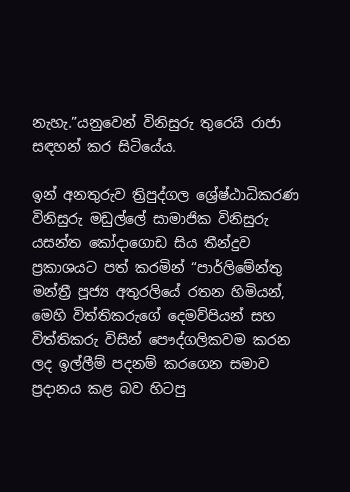නැහැ.”යනුවෙන් විනිසුරු තුරෙයි රාජා සඳහන් කර සිටියේය.

ඉන් අනතුරුව ත්‍රිපුද්ගල ශ්‍රේෂ්ඨාධිකරණ විනිසුරු මඩුල්ලේ සාමාජික විනිසුරු යසන්ත කෝදාගොඩ සිය තීන්දුව ප්‍රකාශයට පත් කරමින් “පාර්ලිමේන්තු මන්ත්‍රී පූජ්‍ය අතුරලියේ රතන හිමියන්, මෙහි විත්තිකරුගේ දෙමව්පියන් සහ විත්තිකරු විසින් පෞද්ගලිකවම කරන ලද ඉල්ලීම් පදනම් කරගෙන සමාව ප්‍රදානය කළ බව හිටපු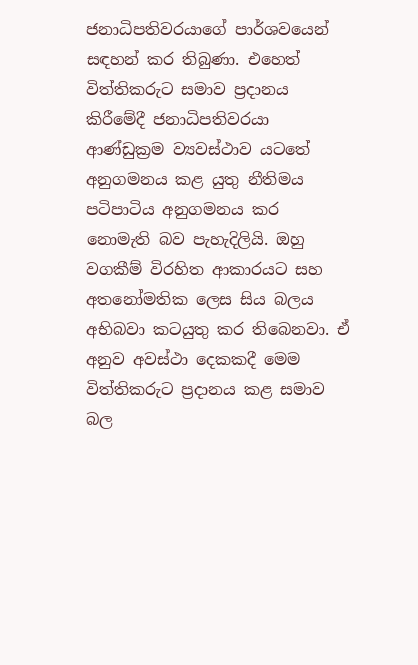ජනාධිපතිවරයාගේ පාර්ශවයෙන් සඳහන් කර තිබුණා. එහෙත් විත්තිකරුට සමාව ප්‍රදානය කිරීමේදී ජනාධිපතිවරයා ආණ්ඩුක්‍රම ව්‍යවස්ථාව යටතේ අනුගමනය කළ යුතු නීතිමය පටිපාටිය අනුගමනය කර නොමැති බව පැහැදිලියි. ඔහු වගකීම් විරහිත ආකාරයට සහ අතනෝමතික ලෙස සිය බලය අභිබවා කටයුතු කර තිබෙනවා. ඒ අනුව අවස්ථා දෙකකදී මෙම විත්තිකරුට ප්‍රදානය කළ සමාව බල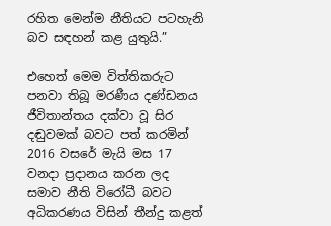රහිත මෙන්ම නීතියට පටහැනි බව සඳහන් කළ යුතුයි.”

එහෙත් මෙම විත්තිකරුට පනවා තිබූ මරණීය දණ්ඩනය ජීවිතාන්තය දක්වා වූ සිර දඬුවමක් බවට පත් කරමින් 2016 වසරේ මැයි මස 17 වනදා ප්‍රදානය කරන ලද සමාව නීති විරෝධී බවට අධිකරණය විසින් තීන්දු කළත්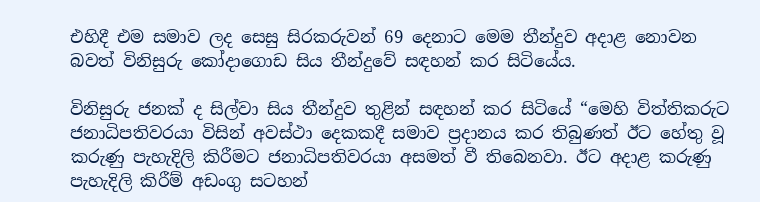එහිදී එම සමාව ලද සෙසු සිරකරුවන් 69 දෙනාට මෙම තීන්දුව අදාළ නොවන බවත් විනිසුරු කෝදාගොඩ සිය තීන්දුවේ සඳහන් කර සිටියේය.

විනිසුරු ජනක් ද සිල්වා සිය තීන්දුව තුළින් සඳහන් කර සිටියේ “මෙහි විත්තිකරුට ජනාධිපතිවරයා විසින් අවස්ථා දෙකකදී සමාව ප්‍රදානය කර තිබුණත් ඊට හේතු වූ කරුණු පැහැදිලි කිරීමට ජනාධිපතිවරයා අසමත් වී තිබෙනවා. ඊට අදාළ කරුණු පැහැදිලි කිරීම් අඩංගු සටහන්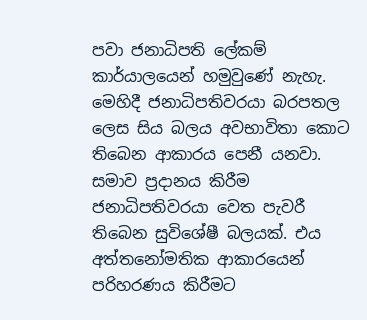පවා ජනාධිපති ලේකම් කාර්යාලයෙන් හමුවුණේ නැහැ. මෙහිදී ජනාධිපතිවරයා බරපතල ලෙස සිය බලය අවභාවිතා කොට තිබෙන ආකාරය පෙනී යනවා. සමාව ප්‍රදානය කිරීම ජනාධිපතිවරයා වෙත පැවරී තිබෙන සුවිශේෂී බලයක්. එය අත්තනෝමතික ආකාරයෙන් පරිහරණය කිරීමට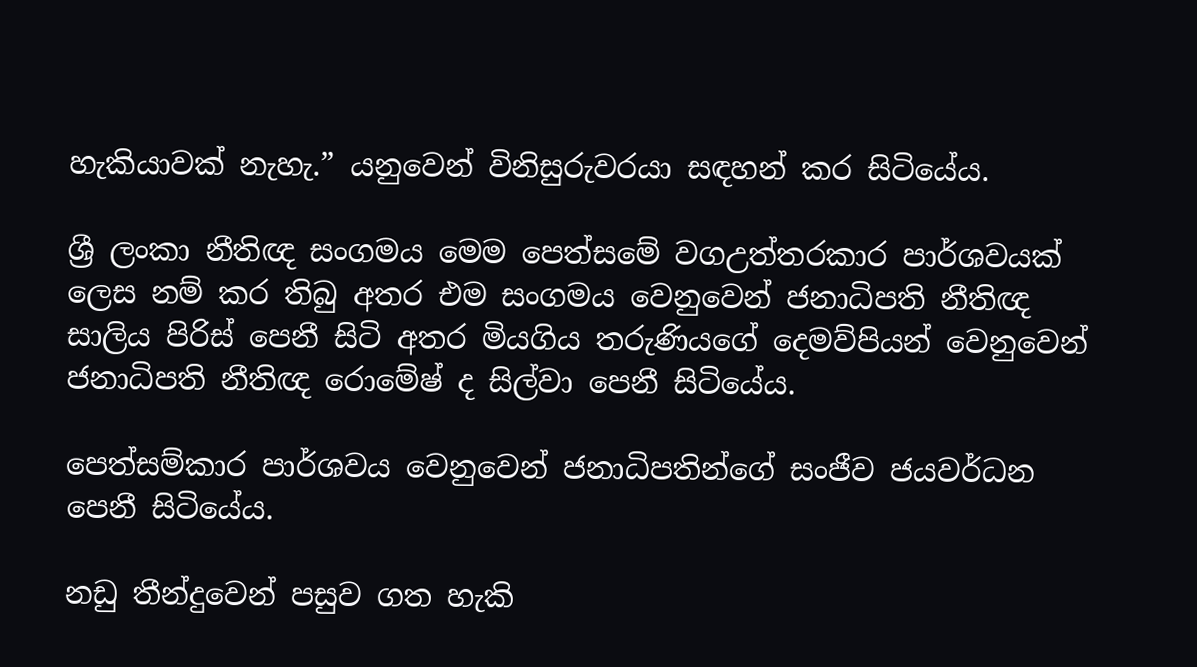හැකියාවක් නැහැ.” යනුවෙන් විනිසුරුවරයා සඳහන් කර සිටියේය.

ශ්‍රී ලංකා නීතිඥ සංගමය මෙම පෙත්සමේ වගඋත්තරකාර පාර්ශවයක් ලෙස නම් කර තිබු අතර එම සංගමය වෙනුවෙන් ජනාධිපති නීතිඥ සාලිය පිරිස් පෙනී සිටි අතර මියගිය තරුණියගේ දෙමව්පියන් වෙනුවෙන් ජනාධිපති නීතිඥ රොමේෂ් ද සිල්වා පෙනී සිටියේය.

පෙත්සම්කාර පාර්ශවය වෙනුවෙන් ජනාධිපතින්ගේ සංජීව ජයවර්ධන පෙනී සිටියේය.

නඩු තීන්දුවෙන් පසුව ගත හැකි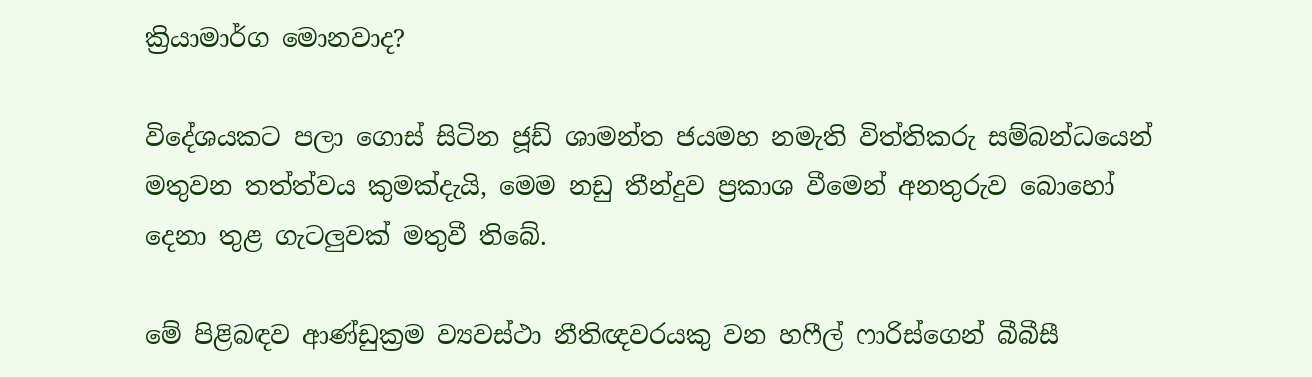ක්‍රියාමාර්ග මොනවාද?

විදේශයකට පලා ගොස් සිටින ජූඩ් ශාමන්ත ජයමහ නමැති විත්තිකරු සම්බන්ධයෙන් මතුවන තත්ත්වය කුමක්දැයි, මෙම නඩු තීන්දුව ප්‍රකාශ වීමෙන් අනතුරුව බොහෝ දෙනා තුළ ගැටලුවක් මතුවී තිබේ.

මේ පිළිබඳව ආණ්ඩුක්‍රම ව්‍යවස්ථා නීතිඥවරයකු වන හෆීල් ෆාරිස්ගෙන් බීබීසී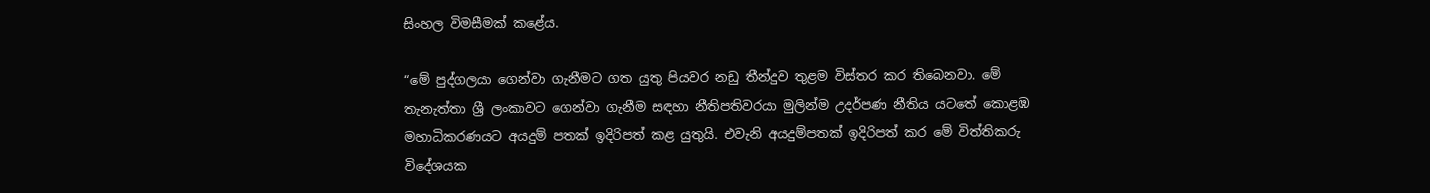සිංහල විමසීමක් කළේය.

“මේ පුද්ගලයා ගෙන්වා ගැනීමට ගත යුතු පියවර නඩු තීන්දුව තුළම විස්තර කර තිබෙනවා. මේ තැනැත්තා ශ්‍රී ලංකාවට ගෙන්වා ගැනීම සඳහා නීතිපතිවරයා මුලින්ම උදර්පණ නීතිය යටතේ කොළඹ මහාධිකරණයට අයදුම් පතක් ඉදිරිපත් කළ යුතුයි. එවැනි අයදුම්පතක් ඉදිරිපත් කර මේ විත්තිකරු විදේශයක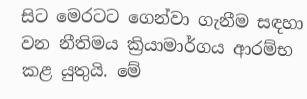සිට මෙරටට ගෙන්වා ගැනීම සඳහා වන නීතිමය ක්‍රියාමාර්ගය ආරම්භ කළ යුතුයි. මේ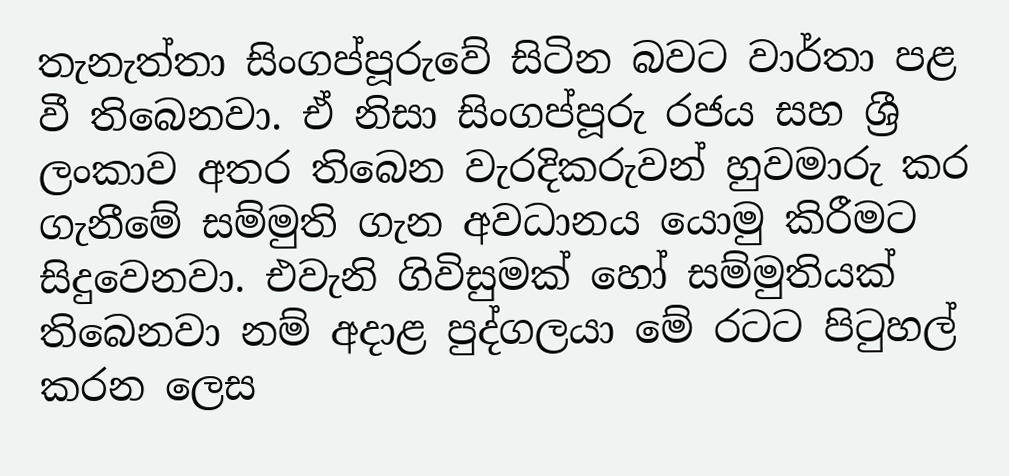තැනැත්තා සිංගප්පූරුවේ සිටින බවට වාර්තා පළ වී තිබෙනවා. ඒ නිසා සිංගප්පූරු රජය සහ ශ්‍රී ලංකාව අතර තිබෙන වැරදිකරුවන් හුවමාරු කර ගැනීමේ සම්මුති ගැන අවධානය යොමු කිරීමට සිදුවෙනවා. එවැනි ගිවිසුමක් හෝ සම්මුතියක් තිබෙනවා නම් අදාළ පුද්ගලයා මේ රටට පිටුහල් කරන ලෙස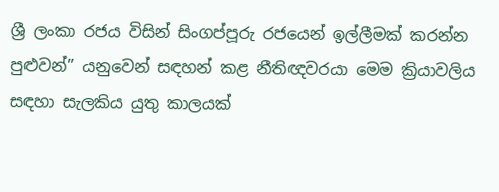ශ්‍රී ලංකා රජය විසින් සිංගප්පූරු රජයෙන් ඉල්ලීමක් කරන්න පුළුවන්” යනුවෙන් සඳහන් කළ නීතිඥවරයා මෙම ක්‍රියාවලිය සඳහා සැලකිය යුතු කාලයක්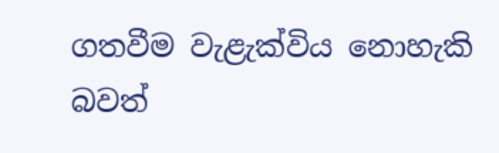ගතවීම වැළැක්විය නොහැකි බවත්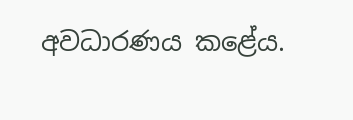අවධාරණය කළේය.